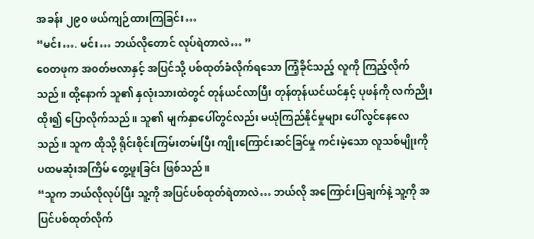အခန်း ၂၉၀ ဖယ်ကျဉ်ထားကြခြင်း…
“မင်း…. မင်း… ဘယ်လိုတောင် လုပ်ရဲတာလဲ… ”
ဝေတဖုက အ၀တ်ဗလာနှင့် အပြင်သို့ ပစ်ထုတ်ခံလိုက်ရသော ကြံ့ခိုင်သည့် လူကို ကြည့်လိုက်သည်။ ထို့နောက် သူ၏ နှလုံးသားထဲတွင် တုန်ယင်လာပြီး တုန်တုန်ယင်ယင်နှင့် ပုဖန်ကို လက်ညိုးထိုး၍ ပြောလိုက်သည်။ သူ၏ မျက်နှာပေါ်တွင်လည်း မယုံကြည်နိုင်မှုများ ပေါ်လွင်နေလေသည်။ သူက ထိုသို့ ရိုင်းစိုင်းကြမ်းတမ်းပြီး ကျိုးကြောင်းဆင်ခြင်မှု ကင်းမဲ့သော လူသစ်မျိုးကို ပထမဆုံးအကြိမ် တွေ့ဖူးခြင်း ဖြစ်သည်။
“သူက ဘယ်လိုလုပ်ပြီး သူ့ကို အပြင်ပစ်ထုတ်ရဲတာလဲ… ဘယ်လို အကြောင်းပြချက်နဲ့ သူ့ကို အပြင်ပစ်ထုတ်လိုက်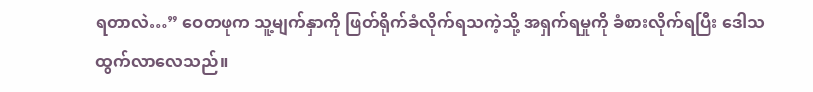ရတာလဲ…” ဝေတဖုက သူ့မျက်နှာကို ဖြတ်ရိုက်ခံလိုက်ရသကဲ့သို့ အရှက်ရမှုကို ခံစားလိုက်ရပြီး ဒေါသထွက်လာလေသည်။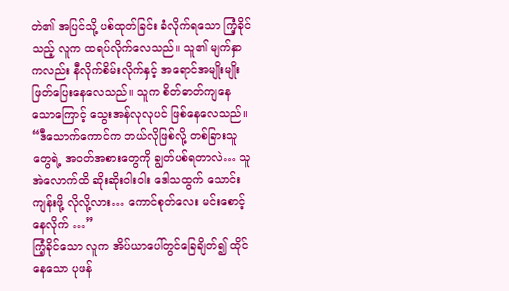တဲ၏ အပြင်သို့ ပစ်ထုတ်ခြင်း ခံလိုက်ရသော ကြံ့ခိုင်သည့် လူက ထရပ်လိုက်လေသည်။ သူ၏ မျက်နှာကလည်း နီလိုက်စိမ်းလိုက်နှင့် အရောင်အမျိုးမျိုး ဖြတ်ပြေးနေလေသည်။ သူက စိတ်ဓာတ်ကျနေသောကြောင့် သွေးအန်လုလုပင် ဖြစ်နေလေသည်။
“ဒီသောက်ကောင်က ဘယ်လိုဖြစ်လို့ တစ်ခြားသူတွေရဲ့ အ၀တ်အစားတွေကို ချွတ်ပစ်ရတာလဲ… သူအဲလောက်ထိ ဆိုးဆိုးဝါးဝါး ဒေါသထွက် သောင်းကျန်းဖို့ လိုလို့လား… ကောင်စုတ်လေး မင်းစောင့်နေလိုက် …”
ကြံ့ခိုင်သော လူက အိပ်ယာပေါ်တွင်ခြေချိတ်၍ ထိုင်နေသော ပုဖန်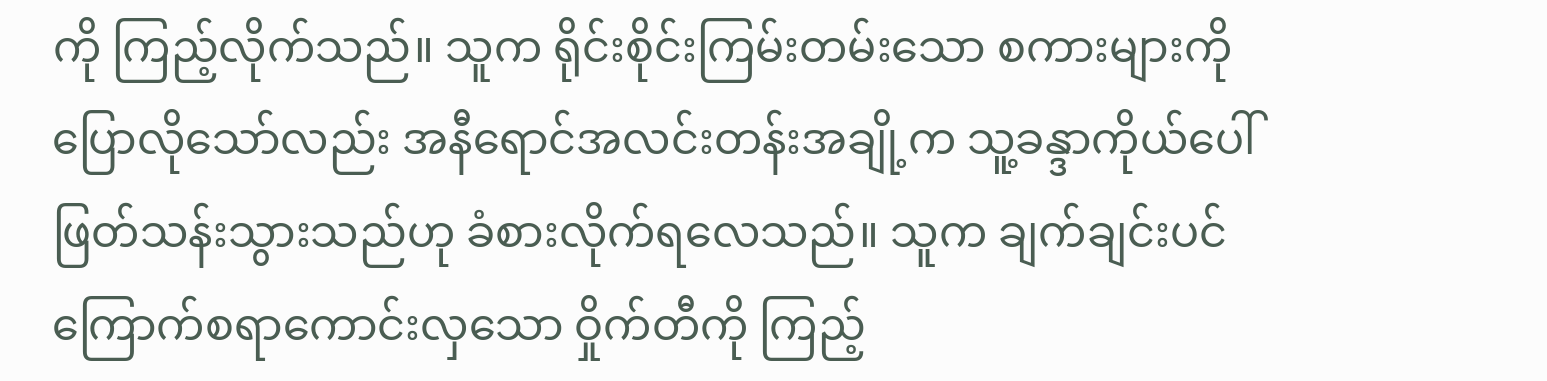ကို ကြည့်လိုက်သည်။ သူက ရိုင်းစိုင်းကြမ်းတမ်းသော စကားများကို ပြောလိုသော်လည်း အနီရောင်အလင်းတန်းအချို့က သူ့ခန္ဒာကိုယ်ပေါ် ဖြတ်သန်းသွားသည်ဟု ခံစားလိုက်ရလေသည်။ သူက ချက်ချင်းပင် ကြောက်စရာကောင်းလှသော ဝှိုက်တီကို ကြည့်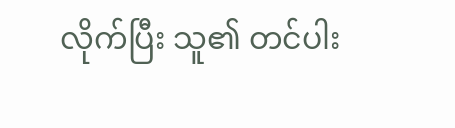လိုက်ပြီး သူ၏ တင်ပါး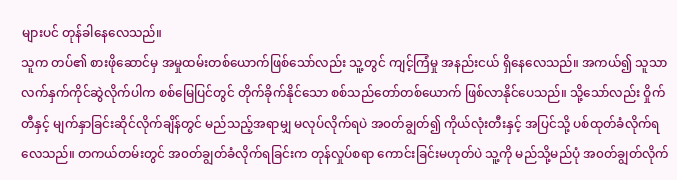များပင် တုန်ခါနေလေသည်။
သူက တပ်၏ စားဖိုဆောင်မှ အမှုထမ်းတစ်ယောက်ဖြစ်သော်လည်း သူ့တွင် ကျင့်ကြံမှု အနည်းငယ် ရှိနေလေသည်။ အကယ်၍ သူသာ လက်နှက်ကိုင်ဆွဲလိုက်ပါက စစ်မြေပြင်တွင် တိုက်ခိုက်နိုင်သော စစ်သည်တော်တစ်ယောက် ဖြစ်လာနိုင်ပေသည်။ သို့သော်လည်း ဝှိုက်တီနှင့် မျက်နှာခြင်းဆိုင်လိုက်ချိန်တွင် မည်သည့်အရာမျှ မလုပ်လိုက်ရပဲ အ၀တ်ချွတ်၍ ကိုယ်လုံးတီးနှင့် အပြင်သို့ ပစ်ထုတ်ခံလိုက်ရလေသည်။ တကယ်တမ်းတွင် အ၀တ်ချွတ်ခံလိုက်ရခြင်းက တုန်လှုပ်စရာ ကောင်းခြင်းမဟုတ်ပဲ သူ့ကို မည်သို့မည်ပုံ အ၀တ်ချွတ်လိုက်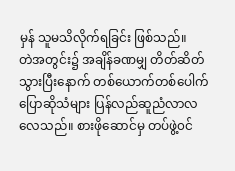မှန် သူမသိလိုက်ရခြင်း ဖြစ်သည်။
တဲအတွင်း၌ အချိန်ခဏမျှ တိတ်ဆိတ်သွားပြီးနောက် တစ်ယောက်တစ်ပေါက် ပြောဆိုသံများ ပြန်လည်ဆူညံလာလလေသည်။ စားဖိုဆောင်မှ တပ်ဖွဲ့၀င်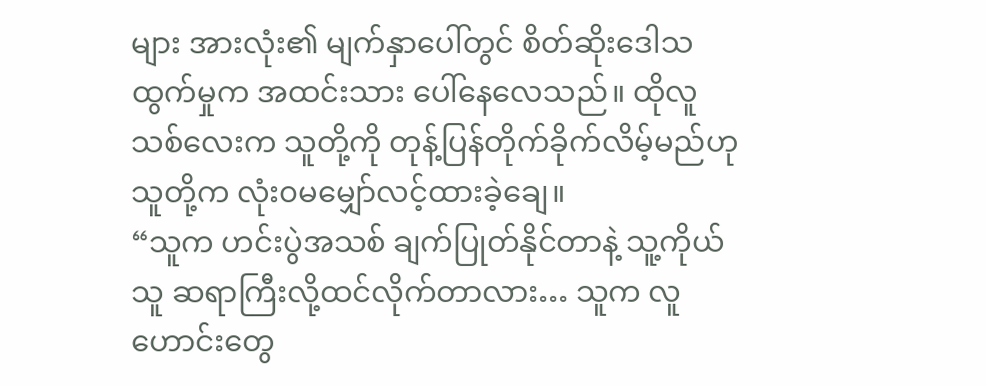များ အားလုံး၏ မျက်နှာပေါ်တွင် စိတ်ဆိုးဒေါသထွက်မှုက အထင်းသား ပေါ်နေလေသည်။ ထိုလူသစ်လေးက သူတို့ကို တုန့်ပြန်တိုက်ခိုက်လိမ့်မည်ဟု သူတို့က လုံး၀မမျှော်လင့်ထားခဲ့ချေ။
“သူက ဟင်းပွဲအသစ် ချက်ပြုတ်နိုင်တာနဲ့ သူ့ကိုယ်သူ ဆရာကြီးလို့ထင်လိုက်တာလား… သူက လူဟောင်းတွေ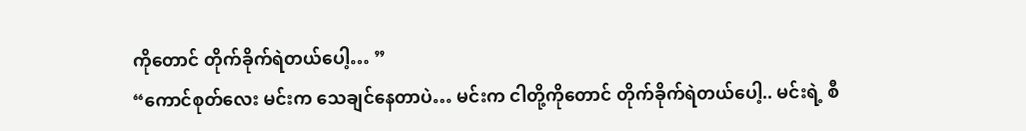ကိုတောင် တိုက်ခိုက်ရဲတယ်ပေါ့… ”
“ကောင်စုတ်လေး မင်းက သေချင်နေတာပဲ… မင်းက ငါတို့ကိုတောင် တိုက်ခိုက်ရဲတယ်ပေါ့.. မင်းရဲ့ စီ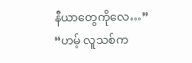နီယာတွေကိုလေ…”
“ဟမ့် လူသစ်က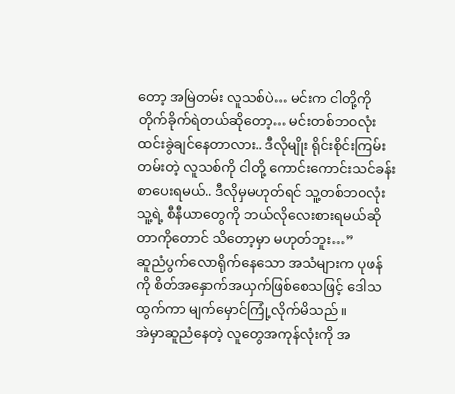တော့ အမြဲတမ်း လူသစ်ပဲ… မင်းက ငါတို့ကို တိုက်ခိုက်ရဲတယ်ဆိုတော့… မင်းတစ်ဘ၀လုံးထင်းခွဲချင်နေတာလား.. ဒီလိုမျိုး ရိုင်းစိုင်းကြမ်းတမ်းတဲ့ လူသစ်ကို ငါတို့ ကောင်းကောင်းသင်ခန်းစာပေးရမယ်.. ဒီလိုမှမဟုတ်ရင် သူ့တစ်ဘ၀လုံး သူ့ရဲ့ စီနီယာတွေကို ဘယ်လိုလေးစားရမယ်ဆိုတာကိုတောင် သိတော့မှာ မဟုတ်ဘူး…”
ဆူညံပွက်လောရိုက်နေသော အသံများက ပုဖန်ကို စိတ်အနှောက်အယှက်ဖြစ်စေသဖြင့် ဒေါသထွက်ကာ မျက်မှောင်ကြုံ့လိုက်မိသည်။
အဲမှာဆူညံနေတဲ့ လူတွေအကုန်လုံးကို အ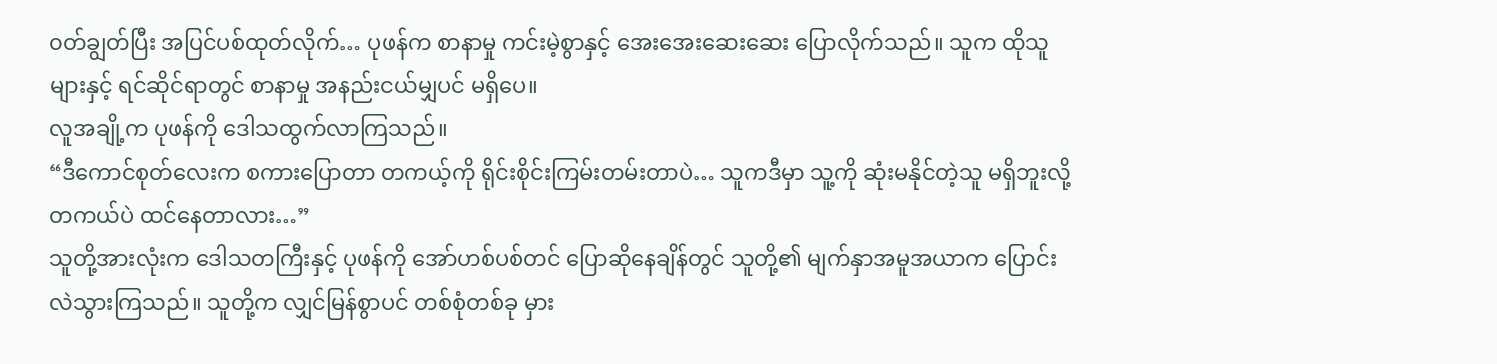၀တ်ချွတ်ပြီး အပြင်ပစ်ထုတ်လိုက်… ပုဖန်က စာနာမှု ကင်းမဲ့စွာနှင့် အေးအေးဆေးဆေး ပြောလိုက်သည်။ သူက ထိုသူများနှင့် ရင်ဆိုင်ရာတွင် စာနာမှု အနည်းငယ်မျှပင် မရှိပေ။
လူအချို့က ပုဖန်ကို ဒေါသထွက်လာကြသည်။
“ဒီကောင်စုတ်လေးက စကားပြောတာ တကယ့်ကို ရိုင်းစိုင်းကြမ်းတမ်းတာပဲ… သူကဒီမှာ သူ့ကို ဆုံးမနိုင်တဲ့သူ မရှိဘူးလို့ တကယ်ပဲ ထင်နေတာလား…”
သူတို့အားလုံးက ဒေါသတကြီးနှင့် ပုဖန်ကို အော်ဟစ်ပစ်တင် ပြောဆိုနေချိန်တွင် သူတို့၏ မျက်နှာအမူအယာက ပြောင်းလဲသွားကြသည်။ သူတို့က လျှင်မြန်စွာပင် တစ်စုံတစ်ခု မှား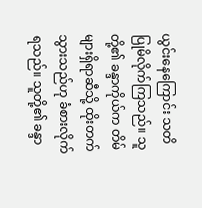ယွင်းနေကြောင်း သတိပြုမိလိုက်ကြသည်။ သူတို့၏ ခန္ဒာကိုယ်က တိမ်များရှိရာဆီသို့ ထိုးတက်သွားသည်ဟု ခံစားလိုက်ရသည်။ သူတို့၏ ခန္ဒာ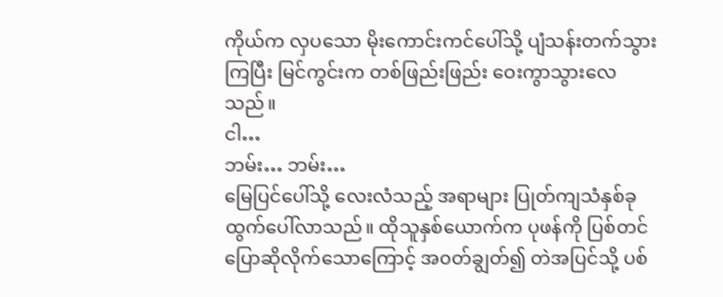ကိုယ်က လှပသော မိုးကောင်းကင်ပေါ်သို့ ပျံသန်းတက်သွားကြပြီး မြင်ကွင်းက တစ်ဖြည်းဖြည်း ဝေးကွာသွားလေသည်။
ငါ…
ဘမ်း… ဘမ်း…
မြေပြင်ပေါ်သို့ လေးလံသည့် အရာများ ပြုတ်ကျသံနှစ်ခု ထွက်ပေါ်လာသည်။ ထိုသူနှစ်ယောက်က ပုဖန်ကို ပြစ်တင်ပြောဆိုလိုက်သောကြောင့် အ၀တ်ချွတ်၍ တဲအပြင်သို့ ပစ်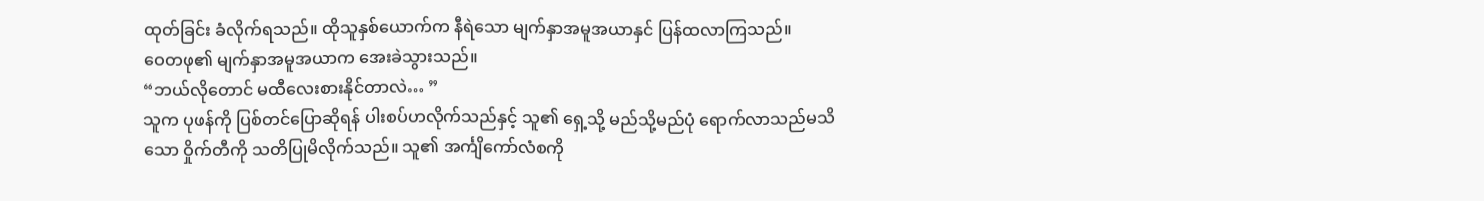ထုတ်ခြင်း ခံလိုက်ရသည်။ ထိုသူနှစ်ယောက်က နီရဲသော မျက်နှာအမူအယာနှင် ပြန်ထလာကြသည်။
ဝေတဖု၏ မျက်နှာအမူအယာက အေးခဲသွားသည်။
“ဘယ်လိုတောင် မထီလေးစားနိုင်တာလဲ… ”
သူက ပုဖန်ကို ပြစ်တင်ပြောဆိုရန် ပါးစပ်ဟလိုက်သည်နှင့် သူ၏ ရှေ့သို့ မည်သို့မည်ပုံ ရောက်လာသည်မသိသော ဝှိုက်တီကို သတိပြုမိလိုက်သည်။ သူ၏ အင်္ကျိကော်လံစကို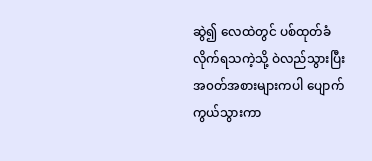ဆွဲ၍ လေထဲတွင် ပစ်ထုတ်ခံလိုက်ရသကဲ့သို့ ဝဲလည်သွားပြီး အ၀တ်အစားများကပါ ပျောက်ကွယ်သွားကာ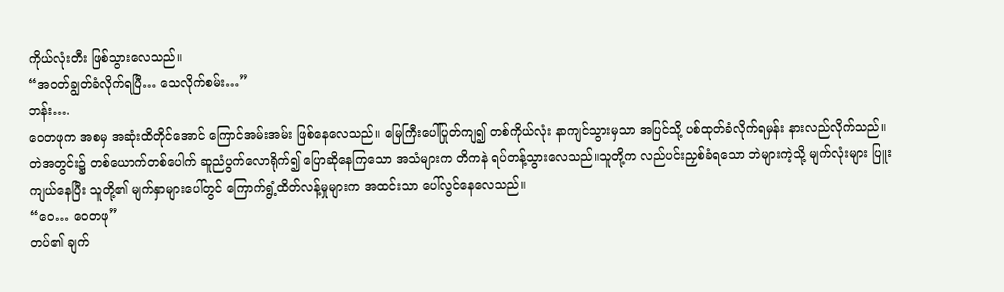ကိုယ်လုံးတီး ဖြစ်သွားလေသည်။
“အ၀တ်ချွတ်ခံလိုက်ရပြီ… သေလိုက်စမ်း…”
ဘန်း….
ဝေတဖုက အစမှ အဆုံးထိတိုင်အောင် ကြောင်အမ်းအမ်း ဖြစ်နေလေသည်။ မြေကြီးပေါ်ပြုတ်ကျ၍ တစ်ကိုယ်လုံး နာကျင်သွားမှသာ အပြင်သို့ ပစ်ထုတ်ခံလိုက်ရမှန်း နားလည်လိုက်သည်။
တဲအတွင်း၌ တစ်ယောက်တစ်ပေါက် ဆူညံပွက်လောရိုက်၍ ပြောဆိုနေကြသော အသံများက တိကနဲ ရပ်တန့်သွားလေသည်။သူတို့က လည်ပင်းညှစ်ခံရသော ဘဲများကဲ့သို့ မျက်လုံးများ ပြူးကျယ်နေပြီး သူတို့၏ မျက်နှာများပေါ်တွင် ကြောက်ရွံ့ထိတ်လန့်မှုများက အထင်းသာ ပေါ်လွင်နေလေသည်။
“ဝေ… ဝေတဖု”
တပ်၏ ချက်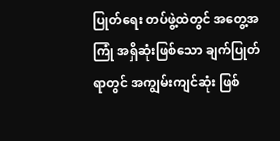ပြုတ်ရေး တပ်ဖွဲ့ထဲတွင် အတွေ့အကြုံ အရှိဆုံးဖြစ်သော ချက်ပြုတ်ရာတွင် အကျွမ်းကျင်ဆုံး ဖြစ်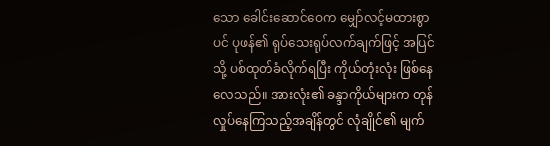သော ခေါင်းဆောင်ဝေက မျှော်လင့်မထားစွာပင် ပုဖန်၏ ရုပ်သေးရုပ်လက်ချက်ဖြင့် အပြင်သို့ ပစ်ထုတ်ခံလိုက်ရပြီး ကိုယ်တုံးလုံး ဖြစ်နေလေသည်။ အားလုံး၏ ခန္ဒာကိုယ်များက တုန်လှုပ်နေကြသည့်အချိန်တွင် လုံချိုင်၏ မျက်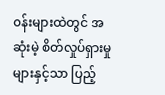၀န်းများထဲတွင် အဆုံးမဲ့ စိတ်လှုပ်ရှားမှုများနှင့်သာ ပြည့်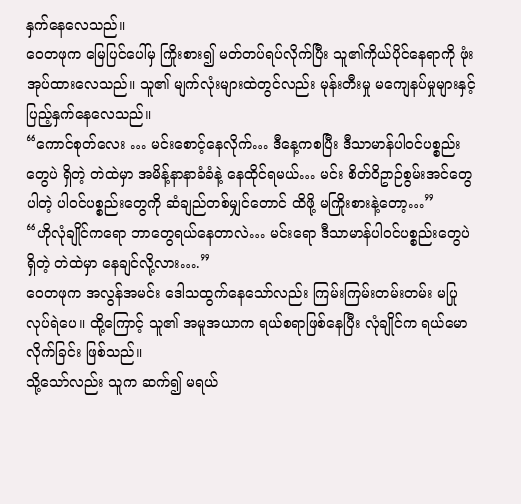နှက်နေလေသည်။
ဝေတဖုက မြေပြင်ပေါ်မှ ကြိုးစား၍ မတ်တပ်ရပ်လိုက်ပြီး သူ၏ကိုယ်ပိုင်နေရာကို ဖုံးအုပ်ထားလေသည်။ သူ၏ မျက်လုံးများထဲတွင်လည်း မုန်းတီးမှု မကျေနပ်မှုများနှင့် ပြည့်နှက်နေလေသည်။
“ကောင်စုတ်လေး … မင်းစောင့်နေလိုက်… ဒီနေ့ကစပြီး ဒီသာမာန်ပါ၀င်ပစ္စည်းတွေပဲ ရှိတဲ့ တဲထဲမှာ အမိန့်နာနာခံခံနဲ့ နေထိုင်ရမယ်… မင်း စိတ်ဝိဥာဉ်စွမ်းအင်တွေပါတဲ့ ပါ၀င်ပစ္စည်းတွေကို ဆံချည်တစ်မျှင်တောင် ထိဖို့ မကြိုးစားနဲ့တော့…”
“ဟိုလုံချိုင်ကရော ဘာတွေရယ်နေတာလဲ… မင်းရော ဒီသာမာန်ပါ၀င်ပစ္စည်းတွေပဲ ရှိတဲ့ တဲထဲမှာ နေချင်လို့လား….”
ဝေတဖုက အလွန်အမင်း ဒေါသထွက်နေသော်လည်း ကြမ်းကြမ်းတမ်းတမ်း မပြုလုပ်ရဲပေ။ ထို့ကြောင့် သူ၏ အမူအယာက ရယ်စရာဖြစ်နေပြီး လုံချိုင်က ရယ်မောလိုက်ခြင်း ဖြစ်သည်။
သို့သော်လည်း သူက ဆက်၍ မရယ်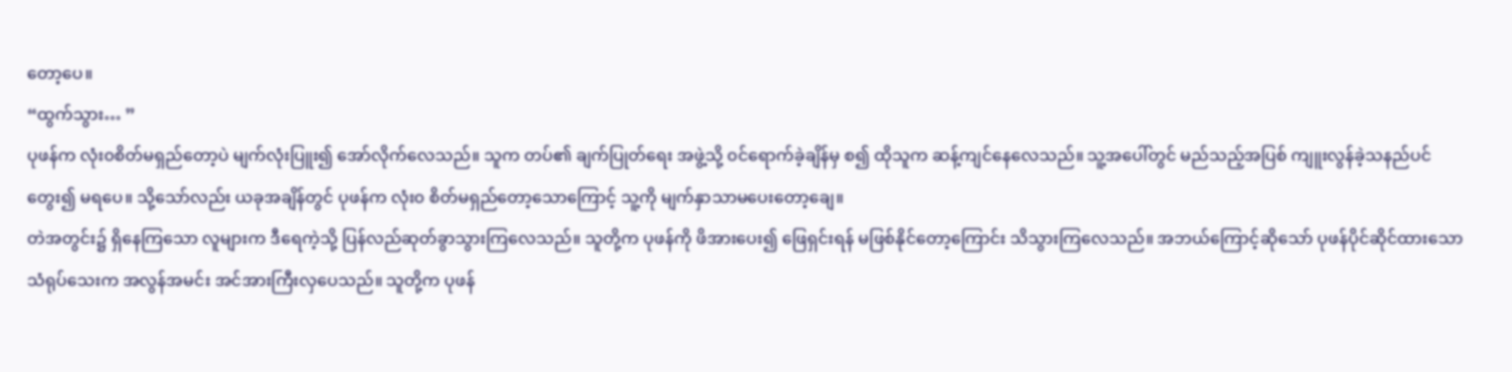တော့ပေ။
“ထွက်သွား… ”
ပုဖန်က လုံး၀စိတ်မရှည်တော့ပဲ မျက်လုံးပြူး၍ အော်လိုက်လေသည်။ သူက တပ်၏ ချက်ပြုတ်ရေး အဖွဲ့သို့ ၀င်ရောက်ခဲ့ချိန်မှ စ၍ ထိုသူက ဆန့်ကျင်နေလေသည်။ သူ့အပေါ်တွင် မည်သည့်အပြစ် ကျူးလွန်ခဲ့သနည်ပင် တွေး၍ မရပေ။ သို့သော်လည်း ယခုအချိန်တွင် ပုဖန်က လုံး၀ စိတ်မရှည်တော့သောကြောင့် သူ့ကို မျက်နှာသာမပေးတော့ချေ။
တဲအတွင်း၌ ရှိနေကြသော လူများက ဒီရေကဲ့သို့ ပြန်လည်ဆုတ်ခွာသွားကြလေသည်။ သူတို့က ပုဖန်ကို ဖိအားပေး၍ ဖြေရှင်းရန် မဖြစ်နိုင်တော့ကြောင်း သိသွားကြလေသည်။ အဘယ်ကြောင့်ဆိုသော် ပုဖန်ပိုင်ဆိုင်ထားသော သံရုပ်သေးက အလွန်အမင်း အင်အားကြီးလှပေသည်။ သူတို့က ပုဖန်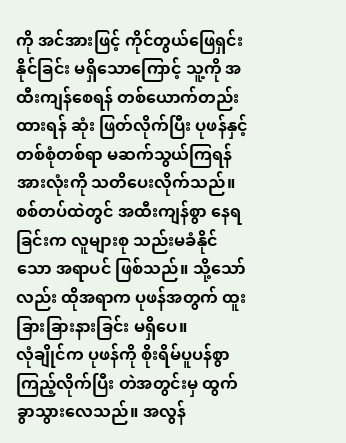ကို အင်အားဖြင့် ကိုင်တွယ်ဖြေရှင်းနိုင်ခြင်း မရှိသောကြောင့် သူ့ကို အထီးကျန်စေရန် တစ်ယောက်တည်းထားရန် ဆုံး ဖြတ်လိုက်ပြီး ပုဖန်နှင့် တစ်စုံတစ်ရာ မဆက်သွယ်ကြရန် အားလုံးကို သတိပေးလိုက်သည်။
စစ်တပ်ထဲတွင် အထီးကျန်စွာ နေရခြင်းက လူများစု သည်းမခံနိုင်သော အရာပင် ဖြစ်သည်။ သို့သော်လည်း ထိုအရာက ပုဖန်အတွက် ထူးခြားခြားနားခြင်း မရှိပေ။
လုံချိုင်က ပုဖန်ကို စိုးရိမ်ပူပန်စွာ ကြည့်လိုက်ပြီး တဲအတွင်းမှ ထွက်ခွာသွားလေသည်။ အလွန်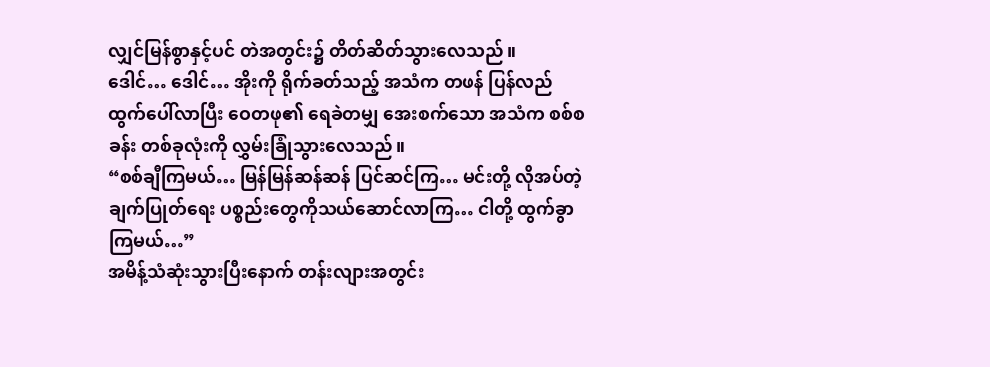လျှင်မြန်စွာနှင့်ပင် တဲအတွင်း၌ တိတ်ဆိတ်သွားလေသည်။
ဒေါင်… ဒေါင်… အိုးကို ရိုက်ခတ်သည့် အသံက တဖန် ပြန်လည်ထွက်ပေါ်လာပြီး ဝေတဖု၏ ရေခဲတမျှ အေးစက်သော အသံက စစ်စခန်း တစ်ခုလုံးကို လွှမ်းခြုံသွားလေသည်။
“စစ်ချီကြမယ်… မြန်မြန်ဆန်ဆန် ပြင်ဆင်ကြ… မင်းတို့ လိုအပ်တဲ့ ချက်ပြုတ်ရေး ပစ္စည်းတွေကိုသယ်ဆောင်လာကြ… ငါတို့ ထွက်ခွာကြမယ်…”
အမိန့်သံဆုံးသွားပြီးနောက် တန်းလျားအတွင်း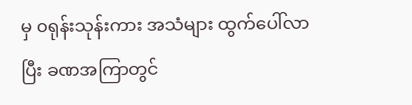မှ ၀ရုန်းသုန်းကား အသံများ ထွက်ပေါ်လာပြီး ခဏအကြာတွင်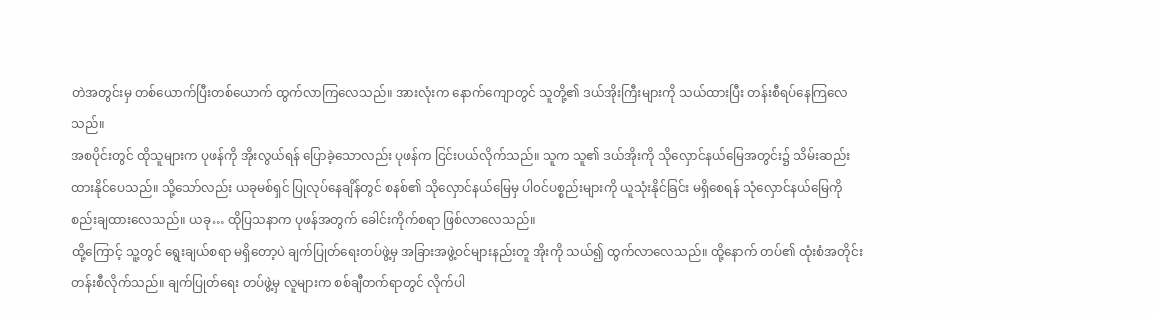တဲအတွင်းမှ တစ်ယောက်ပြီးတစ်ယောက် ထွက်လာကြလေသည်။ အားလုံးက နောက်ကျောတွင် သူတို့၏ ဒယ်အိုးကြီးများကို သယ်ထားပြီး တန်းစီရပ်နေကြလေသည်။
အစပိုင်းတွင် ထိုသူများက ပုဖန်ကို အိုးလွယ်ရန် ပြောခဲ့သောလည်း ပုဖန်က ငြင်းပယ်လိုက်သည်။ သူက သူ၏ ဒယ်အိုးကို သိုလှောင်နယ်မြေအတွင်း၌ သိမ်းဆည်းထားနိုင်ပေသည်။ သို့သော်လည်း ယခုမစ်ရှင် ပြုလုပ်နေချိန်တွင် စနစ်၏ သိုလှောင်နယ်မြေမှ ပါ၀င်ပစ္စည်းများကို ယူသုံးနိုင်ခြင်း မရှိစေရန် သုံလှောင်နယ်မြေကို စည်းချထားလေသည်။ ယခု… ထိုပြသနာက ပုဖန်အတွက် ခေါင်းကိုက်စရာ ဖြစ်လာလေသည်။
ထို့ကြောင့် သူ့တွင် ရွေးချယ်စရာ မရှိတော့ပဲ ချက်ပြုတ်ရေးတပ်ဖွဲ့မှ အခြားအဖွဲ့၀င်များနည်းတူ အိုးကို သယ်၍ ထွက်လာလေသည်။ ထို့နောက် တပ်၏ ထုံးစံအတိုင်း တန်းစီလိုက်သည်။ ချက်ပြုတ်ရေး တပ်ဖွဲ့မှ လူများက စစ်ချီတက်ရာတွင် လိုက်ပါ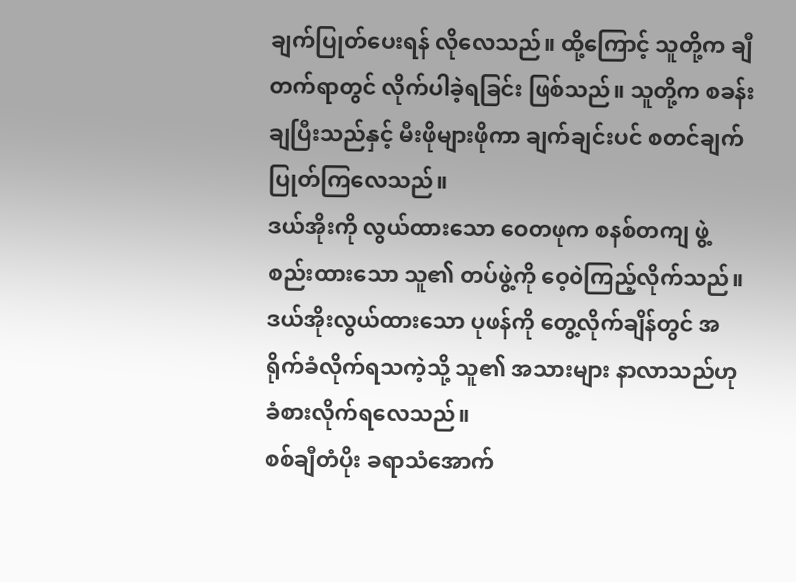ချက်ပြုတ်ပေးရန် လိုလေသည်။ ထို့ကြောင့် သူတို့က ချီတက်ရာတွင် လိုက်ပါခဲ့ရခြင်း ဖြစ်သည်။ သူတို့က စခန်းချပြီးသည်နှင့် မီးဖိုများဖိုကာ ချက်ချင်းပင် စတင်ချက်ပြုတ်ကြလေသည်။
ဒယ်အိုးကို လွယ်ထားသော ဝေတဖုက စနစ်တကျ ဖွဲ့စည်းထားသော သူ၏ တပ်ဖွဲ့ကို ဝေ့၀ဲကြည့်လိုက်သည်။ ဒယ်အိုးလွယ်ထားသော ပုဖန်ကို တွေ့လိုက်ချိန်တွင် အရိုက်ခံလိုက်ရသကဲ့သို့ သူ၏ အသားများ နာလာသည်ဟု ခံစားလိုက်ရလေသည်။
စစ်ချီတံပိုး ခရာသံအောက်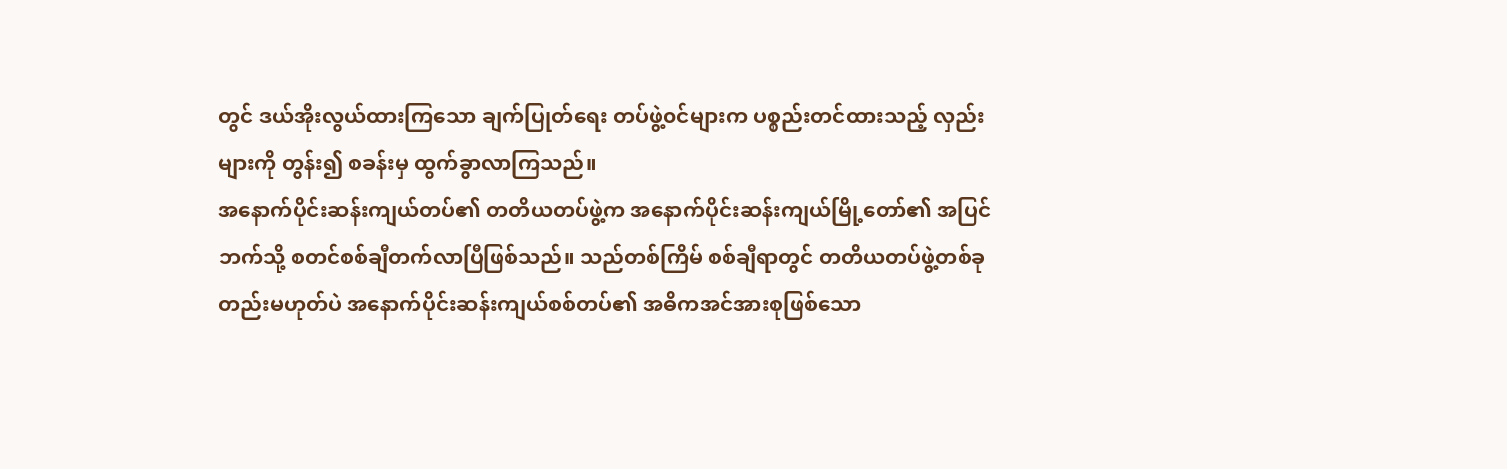တွင် ဒယ်အိုးလွယ်ထားကြသော ချက်ပြုတ်ရေး တပ်ဖွဲ့၀င်များက ပစ္စည်းတင်ထားသည့် လှည်းများကို တွန်း၍ စခန်းမှ ထွက်ခွာလာကြသည်။
အနောက်ပိုင်းဆန်းကျယ်တပ်၏ တတိယတပ်ဖွဲ့က အနောက်ပိုင်းဆန်းကျယ်မြို့တော်၏ အပြင်ဘက်သို့ စတင်စစ်ချီတက်လာပြီဖြစ်သည်။ သည်တစ်ကြိမ် စစ်ချီရာတွင် တတိယတပ်ဖွဲ့တစ်ခုတည်းမဟုတ်ပဲ အနောက်ပိုင်းဆန်းကျယ်စစ်တပ်၏ အဓိကအင်အားစုဖြစ်သော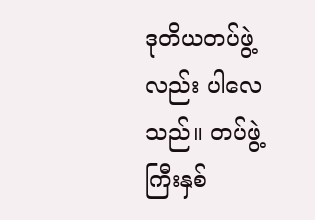ဒုတိယတပ်ဖွဲ့လည်း ပါလေသည်။ တပ်ဖွဲ့ကြီးနှစ်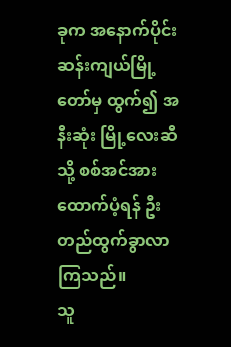ခုက အနောက်ပိုင်းဆန်းကျယ်မြို့တော်မှ ထွက်၍ အနီးဆုံး မြို့လေးဆီသို့ စစ်အင်အားထောက်ပံ့ရန် ဦးတည်ထွက်ခွာလာကြသည်။
သူ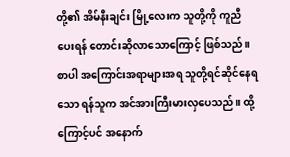တို့၏ အိမ်နီးချင်း မြို့လေးက သူတို့ကို ကူညီပေးရန် တောင်းဆိုလာသောကြောင့် ဖြစ်သည်။ စာပါ အကြောင်းအရာများအရ သူတို့ရင်ဆိုင်နေရသော ရန်သူက အင်အားကြီးမားလှပေသည်။ ထို့ကြောင့်ပင် အနောက်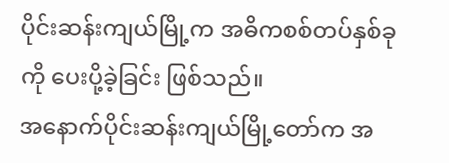ပိုင်းဆန်းကျယ်မြို့က အဓိကစစ်တပ်နှစ်ခုကို ပေးပို့ခဲ့ခြင်း ဖြစ်သည်။
အနောက်ပိုင်းဆန်းကျယ်မြို့တော်က အ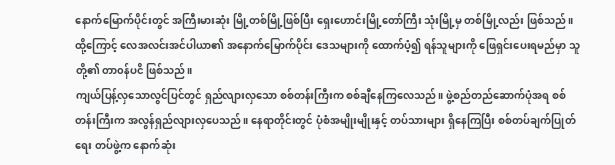နောက်မြောက်ပိုင်းတွင် အကြီးမားဆုံး မြို့တစ်မြို့ဖြစ်ပြီး ရှေးဟောင်းမြို့တော်ကြီး သုံးမြို့မှ တစ်မြို့လည်း ဖြစ်သည်။ ထို့ကြောင့် လေအလင်းအင်ပါယာ၏ အနောက်မြောက်ပိုင်း ဒေသများကို ထောက်ပံ့၍ ရန်သူများကို ဖြေရှင်းပေးရမည်မှာ သူတို့၏ တာ၀န်ပငိ ဖြစ်သည်။
ကျယ်ပြန့်လှသောလွင်ပြင်တွင် ရှည်လျားလှသော စစ်တန်းကြီးက စစ်ချီနေကြလေသည်။ ဖွဲ့စည်တည်ဆောက်ပုံအရ စစ်တန်းကြီးက အလွန်ရှည်လျားလှပေသည်။ နေရာတိုင်းတွင် ပုံစံအမျိုးမျိုးနှင့် တပ်သားများ ရှိနေကြပြီး စစ်တပ်ချက်ပြုတ်ရေး တပ်ဖွဲ့က နောက်ဆုံး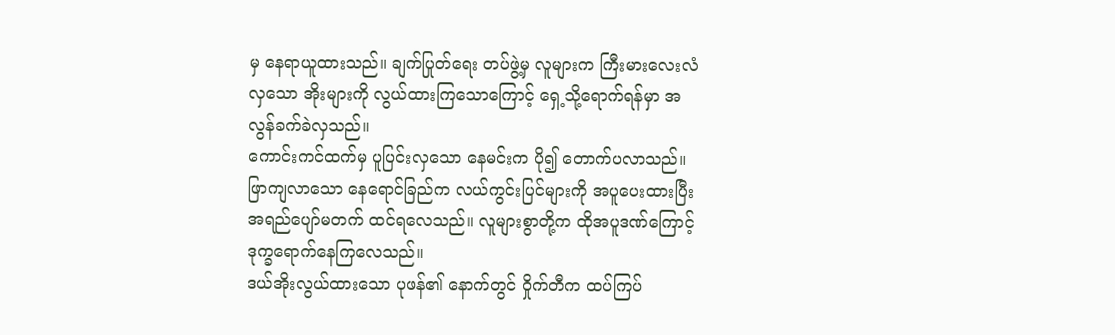မှ နေရာယူထားသည်။ ချက်ပြုတ်ရေး တပ်ဖွဲ့မှ လူများက ကြီးမားလေးလံလှသော အိုးများကို လွယ်ထားကြသောကြောင့် ရှေ့သို့ရောက်ရန်မှာ အလွန်ခက်ခဲလှသည်။
ကောင်းကင်ထက်မှ ပူပြင်းလှသော နေမင်းက ပို၍ တောက်ပလာသည်။ ဖြာကျလာသော နေရောင်ခြည်က လယ်ကွင်းပြင်များကို အပူပေးထားပြီး အရည်ပျော်မတက် ထင်ရလေသည်။ လူများစွာတို့က ထိုအပူဒဏ်ကြောင့် ဒုက္ခရောက်နေကြလေသည်။
ဒယ်အိုးလွယ်ထားသော ပုဖန်၏ နောက်တွင် ဝှိုက်တီက ထပ်ကြပ်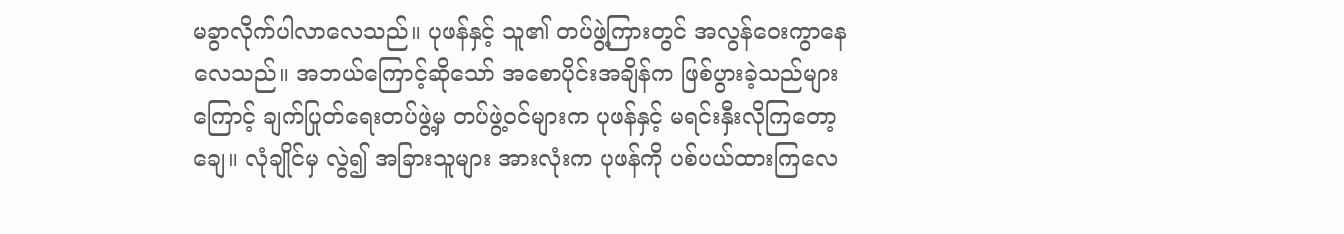မခွာလိုက်ပါလာလေသည်။ ပုဖန်နှင့် သူ၏ တပ်ဖွဲ့ကြားတွင် အလွန်ဝေးကွာနေလေသည်။ အဘယ်ကြောင့်ဆိုသော် အစောပိုင်းအချိန်က ဖြစ်ပွားခဲ့သည်များကြောင့် ချက်ပြုတ်ရေးတပ်ဖွဲ့မှ တပ်ဖွဲ့၀င်များက ပုဖန်နှင့် မရင်းနှီးလိုကြတော့ချေ။ လုံချိုင်မှ လွဲ၍ အခြားသူများ အားလုံးက ပုဖန်ကို ပစ်ပယ်ထားကြလေ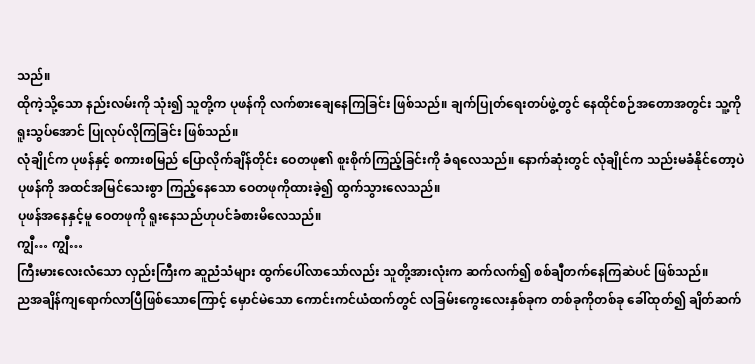သည်။
ထိုကဲ့သို့သော နည်းလမ်းကို သုံး၍ သူတို့က ပုဖန်ကို လက်စားချေနေကြခြင်း ဖြစ်သည်။ ချက်ပြုတ်ရေးတပ်ဖွဲ့တွင် နေထိုင်စဉ်အတောအတွင်း သူ့ကို ရူးသွပ်အောင် ပြုလုပ်လိုကြခြင်း ဖြစ်သည်။
လုံချိုင်က ပုဖန်နှင့် စကားစမြည် ပြောလိုက်ချိန်တိုင်း ဝေတဖု၏ စူးစိုက်ကြည့်ခြင်းကို ခံရလေသည်။ နောက်ဆုံးတွင် လုံချိုင်က သည်းမခံနိုင်တော့ပဲ ပုဖန်ကို အထင်အမြင်သေးစွာ ကြည့်နေသော ဝေတဖုကိုထားခဲ့၍ ထွက်သွားလေသည်။
ပုဖန်အနေနှင့်မူ ဝေတဖုကို ရူးနေသည်ဟုပင်ခံစားမိလေသည်။
ကျွီ… ကျွီ…
ကြီးမားလေးလံသော လှည်းကြီးက ဆူညံသံများ ထွက်ပေါ်လာသော်လည်း သူတို့အားလုံးက ဆက်လက်၍ စစ်ချီတက်နေကြဆဲပင် ဖြစ်သည်။
ညအချိန်ကျရောက်လာပြီဖြစ်သောကြောင့် မှောင်မဲသော ကောင်းကင်ယံထက်တွင် လခြမ်းကွေးလေးနှစ်ခုက တစ်ခုကိုတစ်ခု ခေါ်ထုတ်၍ ချိတ်ဆက်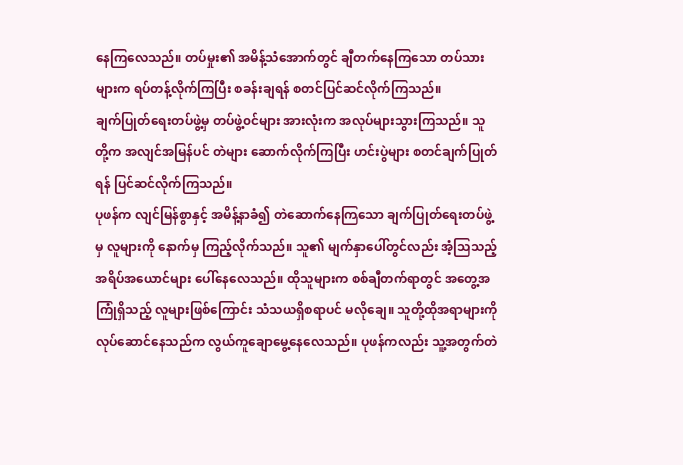နေကြလေသည်။ တပ်မှုး၏ အမိန့်သံအောက်တွင် ချီတက်နေကြသော တပ်သားများက ရပ်တန့်လိုက်ကြပြီး စခန်းချရန် စတင်ပြင်ဆင်လိုက်ကြသည်။
ချက်ပြုတ်ရေးတပ်ဖွဲ့မှ တပ်ဖွဲ့၀င်များ အားလုံးက အလုပ်များသွားကြသည်။ သူတို့က အလျင်အမြန်ပင် တဲများ ဆောက်လိုက်ကြပြီး ဟင်းပွဲများ စတင်ချက်ပြုတ်ရန် ပြင်ဆင်လိုက်ကြသည်။
ပုဖန်က လျင်မြန်စွာနှင့် အမိန့်နာခံ၍ တဲဆောက်နေကြသော ချက်ပြုတ်ရေးတပ်ဖွဲ့မှ လူများကို နောက်မှ ကြည့်လိုက်သည်။ သူ၏ မျက်နှာပေါ်တွင်လည်း အံ့သြသည့် အရိပ်အယောင်များ ပေါ်နေလေသည်။ ထိုသူများက စစ်ချီတက်ရာတွင် အတွေ့အကြုံရှိသည့် လူများဖြစ်ကြောင်း သံသယရှိစရာပင် မလိုချေ။ သူတို့ထိုအရာများကို လုပ်ဆောင်နေသည်က လွယ်ကူချောမွေ့နေလေသည်။ ပုဖန်ကလည်း သူ့အတွက်တဲ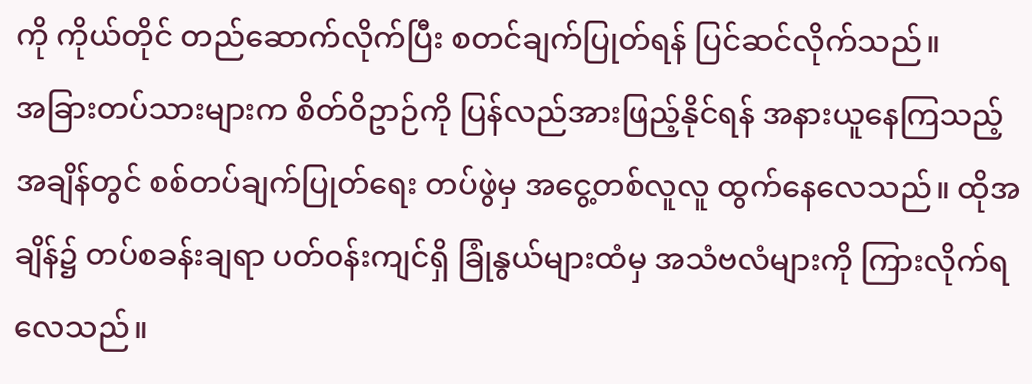ကို ကိုယ်တိုင် တည်ဆောက်လိုက်ပြီး စတင်ချက်ပြုတ်ရန် ပြင်ဆင်လိုက်သည်။
အခြားတပ်သားများက စိတ်ဝိဥာဉ်ကို ပြန်လည်အားဖြည့်နိုင်ရန် အနားယူနေကြသည့် အချိန်တွင် စစ်တပ်ချက်ပြုတ်ရေး တပ်ဖွဲမှ အငွေ့တစ်လူလူ ထွက်နေလေသည်။ ထိုအချိန်၌ တပ်စခန်းချရာ ပတ်၀န်းကျင်ရှိ ခြုံနွယ်များထံမှ အသံဗလံများကို ကြားလိုက်ရလေသည်။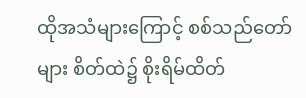ထိုအသံများကြောင့် စစ်သည်တော်များ စိတ်ထဲ၌ စိုးရိမ်ထိတ်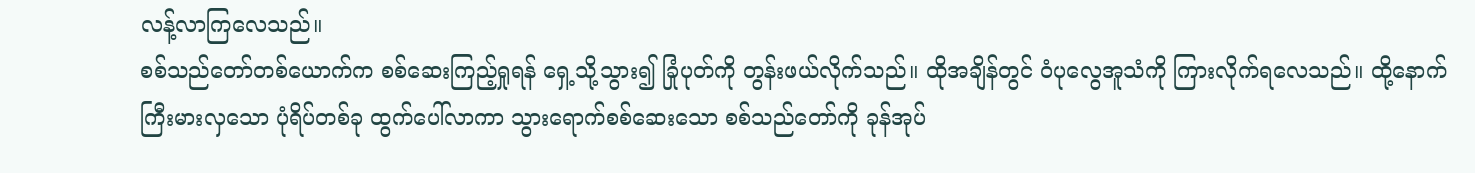လန့်လာကြလေသည်။
စစ်သည်တော်တစ်ယောက်က စစ်ဆေးကြည့်ရှုရန် ရှေ့သို့သွား၍ ခြုံပုတ်ကို တွန်းဖယ်လိုက်သည်။ ထိုအချိန်တွင် ဝံပုလွေအူသံကို ကြားလိုက်ရလေသည်။ ထို့နောက် ကြီးမားလှသော ပုံရိပ်တစ်ခု ထွက်ပေါ်လာကာ သွားရောက်စစ်ဆေးသော စစ်သည်တော်ကို ခုန်အုပ်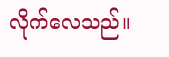လိုက်လေသည်။